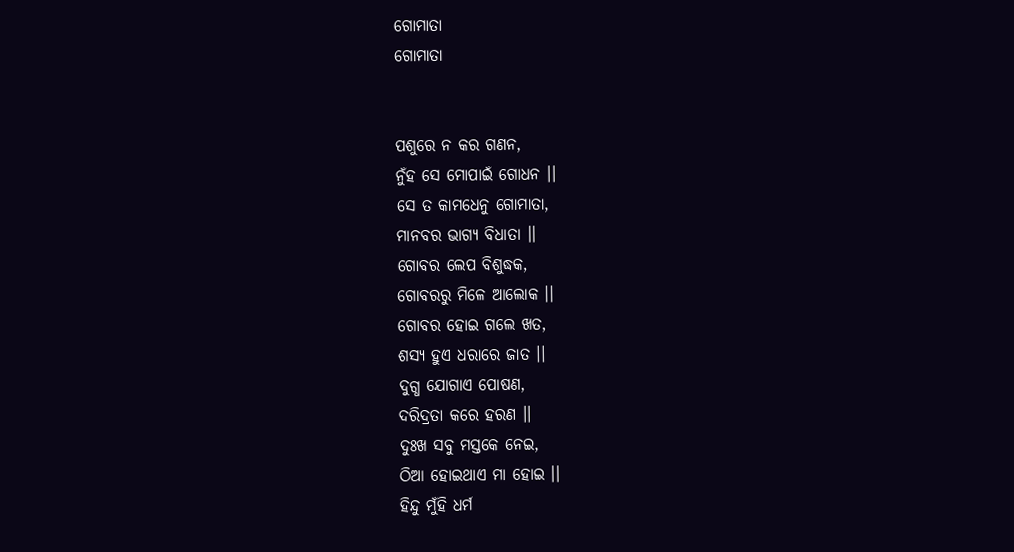ଗୋମାତା
ଗୋମାତା


ପଶୁରେ ନ କର ଗଣନ,
ନୁଁହ ସେ ମୋପାଇଁ ଗୋଧନ ।।
ସେ ତ କାମଧେନୁ ଗୋମାତା,
ମାନବର ଭାଗ୍ୟ ବିଧାତା ।।
ଗୋବର ଲେପ ବିଶୁଦ୍ଧକ,
ଗୋବରରୁ ମିଳେ ଆଲୋକ ।।
ଗୋବର ହୋଇ ଗଲେ ଖତ,
ଶସ୍ୟ ହୁଏ ଧରାରେ ଜାତ ।।
ଦୁଗ୍ଧ ଯୋଗାଏ ପୋଷଣ,
ଦରିଦ୍ରତା କରେ ହରଣ ।।
ଦୁଃଖ ସବୁ ମସ୍ତକେ ନେଇ,
ଠିଆ ହୋଇଥାଏ ମା ହୋଇ ।।
ହିନ୍ଦୁ ମୁଁହି ଧର୍ମ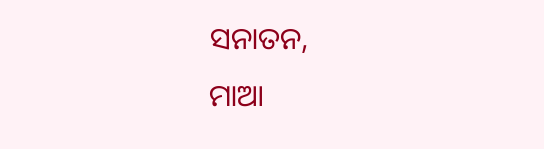ସନାତନ,
ମାଆ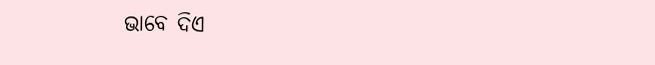ଭାବେ ଦିଏ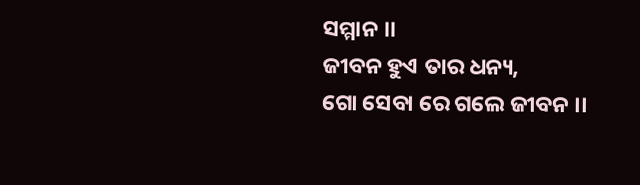ସମ୍ମାନ ।।
ଜୀବନ ହୁଏ ତାର ଧନ୍ୟ,
ଗୋ ସେବା ରେ ଗଲେ ଜୀବନ ।।